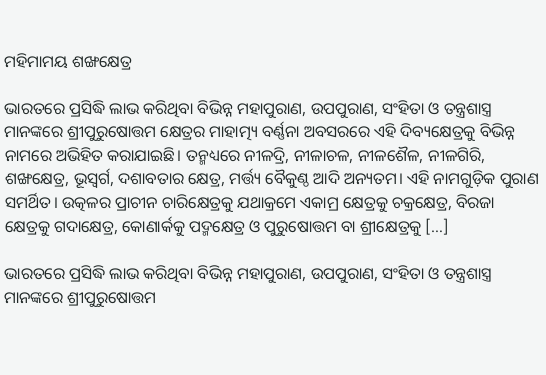ମହିମାମୟ ଶଙ୍ଖକ୍ଷେତ୍ର

ଭାରତରେ ପ୍ରସିଦ୍ଧି ଲାଭ କରିଥିବା ବିଭିନ୍ନ ମହାପୁରାଣ, ଉପପୁରାଣ, ସଂହିତା ଓ ତନ୍ତ୍ରଶାସ୍ତ୍ର ମାନଙ୍କରେ ଶ୍ରୀପୁରୁଷୋତ୍ତମ କ୍ଷେତ୍ରର ମାହାତ୍ମ୍ୟ ବର୍ଣ୍ଣନା ଅବସରରେ ଏହି ଦିବ୍ୟକ୍ଷେତ୍ରକୁ ବିଭିନ୍ନ ନାମରେ ଅଭିହିତ କରାଯାଇଛି। ତନ୍ମଧ୍ୟରେ ନୀଳଦ୍ରି, ନୀଳାଚଳ, ନୀଳଶୈଳ, ନୀଳଗିରି, ଶଙ୍ଖକ୍ଷେତ୍ର, ଭୂସ୍ୱର୍ଗ, ଦଶାବତାର କ୍ଷେତ୍ର, ମର୍ତ୍ତ୍ୟ ବୈକୁଣ୍ଠ ଆଦି ଅନ୍ୟତମ। ଏହି ନାମଗୁଡ଼ିକ ପୁରାଣ ସମର୍ଥିତ। ଉତ୍କଳର ପ୍ରାଚୀନ ଚାରିକ୍ଷେତ୍ରକୁ ଯଥାକ୍ରମେ ଏକାମ୍ର କ୍ଷେତ୍ରକୁ ଚକ୍ରକ୍ଷେତ୍ର, ବିରଜା କ୍ଷେତ୍ରକୁ ଗଦାକ୍ଷେତ୍ର, କୋଣାର୍କକୁ ପଦ୍ମକ୍ଷେତ୍ର ଓ ପୁରୁଷୋତ୍ତମ ବା ଶ୍ରୀକ୍ଷେତ୍ରକୁ […]

ଭାରତରେ ପ୍ରସିଦ୍ଧି ଲାଭ କରିଥିବା ବିଭିନ୍ନ ମହାପୁରାଣ, ଉପପୁରାଣ, ସଂହିତା ଓ ତନ୍ତ୍ରଶାସ୍ତ୍ର ମାନଙ୍କରେ ଶ୍ରୀପୁରୁଷୋତ୍ତମ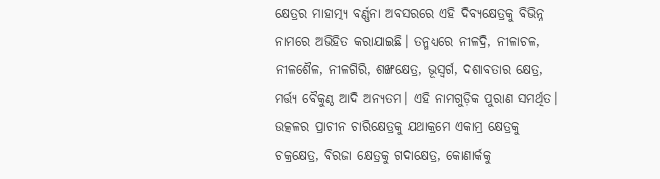କ୍ଷେତ୍ରର ମାହାତ୍ମ୍ୟ ବର୍ଣ୍ଣନା ଅବସରରେ ଏହି ଦିବ୍ୟକ୍ଷେତ୍ରକୁ ବିଭିନ୍ନ ନାମରେ ଅଭିହିତ କରାଯାଇଛି। ତନ୍ମଧ୍ୟରେ ନୀଳଦ୍ରି, ନୀଳାଚଳ, ନୀଳଶୈଳ, ନୀଳଗିରି, ଶଙ୍ଖକ୍ଷେତ୍ର, ଭୂସ୍ୱର୍ଗ, ଦଶାବତାର କ୍ଷେତ୍ର, ମର୍ତ୍ତ୍ୟ ବୈକୁଣ୍ଠ ଆଦି ଅନ୍ୟତମ। ଏହି ନାମଗୁଡ଼ିକ ପୁରାଣ ସମର୍ଥିତ। ଉତ୍କଳର ପ୍ରାଚୀନ ଚାରିକ୍ଷେତ୍ରକୁ ଯଥାକ୍ରମେ ଏକାମ୍ର କ୍ଷେତ୍ରକୁ ଚକ୍ରକ୍ଷେତ୍ର, ବିରଜା କ୍ଷେତ୍ରକୁ ଗଦାକ୍ଷେତ୍ର, କୋଣାର୍କକୁ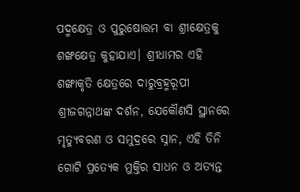ପଦ୍ମକ୍ଷେତ୍ର ଓ ପୁରୁଷୋତ୍ତମ ବା ଶ୍ରୀକ୍ଷେତ୍ରକୁ ଶଙ୍ଖକ୍ଷେତ୍ର କୁହାଯାଏ। ଶ୍ରୀଧାମର ଏହି ଶଙ୍ଖାକୃତି କ୍ଷେତ୍ରରେ ଦାରୁବ୍ରହ୍ମରୂପୀ ଶ୍ରୀଜଗନ୍ନାଥଙ୍କ ଦର୍ଶନ, ଯେକୌଣସି ସ୍ଥାନରେ ମୃତ୍ୟୁବରଣ ଓ ସମୁଦ୍ରରେ ସ୍ନାନ, ଏହି ତିନି ଗୋଟି ପ୍ରତ୍ୟେକ ମୁକ୍ତିର ସାଧନ ଓ ଅତ୍ୟନ୍ତ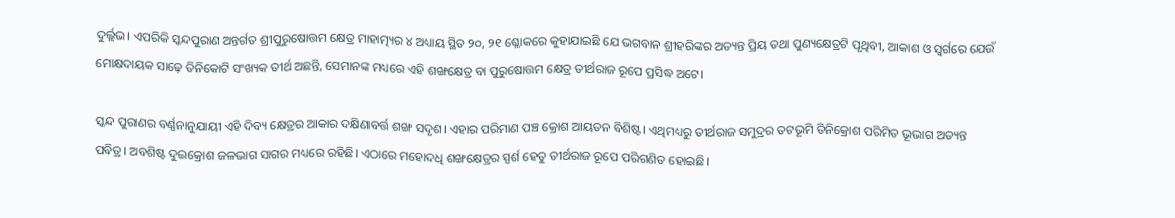ଦୁର୍ଲ୍ଲଭ। ଏପରିକି ସ୍କନ୍ଦପୁରାଣ ଅନ୍ତର୍ଗତ ଶ୍ରୀପୁରୁଷୋତ୍ତମ କ୍ଷେତ୍ର ମାହାତ୍ମ୍ୟର ୪ ଅଧ୍ୟାୟ ସ୍ଥିତ ୨୦, ୨୧ ଶ୍ଳୋକରେ କୁହାଯାଇଛି ଯେ ଭଗବାନ ଶ୍ରୀହରିଙ୍କର ଅତ୍ୟନ୍ତ ପ୍ରିୟ ତଥା ପୁଣ୍ୟକ୍ଷେତ୍ରଟି ପୃଥିବୀ, ଆକାଶ ଓ ସ୍ୱର୍ଗରେ ଯେଉଁ ମୋକ୍ଷଦାୟକ ସାଢ଼େ ତିନିକୋଟି ସଂଖ୍ୟକ ତୀର୍ଥ ଅଛନ୍ତି, ସେମାନଙ୍କ ମଧ୍ୟରେ ଏହି ଶଙ୍ଖକ୍ଷେତ୍ର ବା ପୁରୁଷୋତ୍ତମ କ୍ଷେତ୍ର ତୀର୍ଥରାଜ ରୂପେ ପ୍ରସିଦ୍ଧ ଅଟେ।

ସ୍କନ୍ଦ ପୁରାଣର ବର୍ଣ୍ଣନାନୁଯାୟୀ ଏହି ଦିବ୍ୟ କ୍ଷେତ୍ରର ଆକାର ଦକ୍ଷିଣାବର୍ତ୍ତ ଶଙ୍ଖ ସଦୃଶ। ଏହାର ପରିମାଣ ପଞ୍ଚ କ୍ରୋଶ ଆୟତନ ବିଶିଷ୍ଟ। ଏଥିମଧ୍ୟରୁ ତୀର୍ଥରାଜ ସମୁଦ୍ରର ତଟଭୂମି ତିନିକ୍ରୋଶ ପରିମିତ ଭୂଭାଗ ଅତ୍ୟନ୍ତ ପବିତ୍ର। ଅବଶିଷ୍ଟ ଦୁଇକ୍ରୋଶ ଜଳଭାଗ ସାଗର ମଧ୍ୟରେ ରହିଛି। ଏଠାରେ ମହୋଦଧି ଶଙ୍ଖକ୍ଷେତ୍ରର ସ୍ପର୍ଶ ହେତୁ ତୀର୍ଥରାଜ ରୂପେ ପରିଗଣିତ ହୋଇଛି।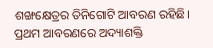ଶଙ୍ଖକ୍ଷେତ୍ରର ତିନିଗୋଟି ଆବରଣ ରହିଛି। ପ୍ରଥମ ଆବରଣରେ ଅଦ୍ୟାଶକ୍ତି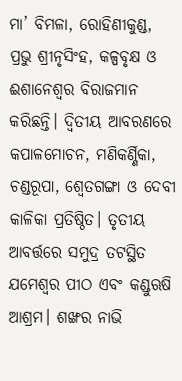ମା’ ବିମଳା, ରୋହିଣୀକୁଣ୍ଡ, ପ୍ରଭୁ ଶ୍ରୀନୃସିଂହ, କଳ୍ପବୃକ୍ଷ ଓ ଈଶାନେଶ୍ୱର ବିରାଜମାନ କରିଛନ୍ତି। ଦ୍ୱିତୀୟ ଆବରଣରେ କପାଳମୋଚନ, ମଣିକର୍ଣ୍ଣିକା, ଚଣ୍ଡରୂପା, ଶ୍ୱେତଗଙ୍ଗା ଓ ଦେବୀ କାଳିକା ପ୍ରତିଷ୍ଠିତ। ତୃତୀୟ ଆବର୍ତ୍ତରେ ସମୁଦ୍ର ତଟସ୍ଥିତ ଯମେଶ୍ୱର ପୀଠ ଏବଂ କଣ୍ଡୁଋଷି ଆଶ୍ରମ। ଶଙ୍ଖର ନାଭି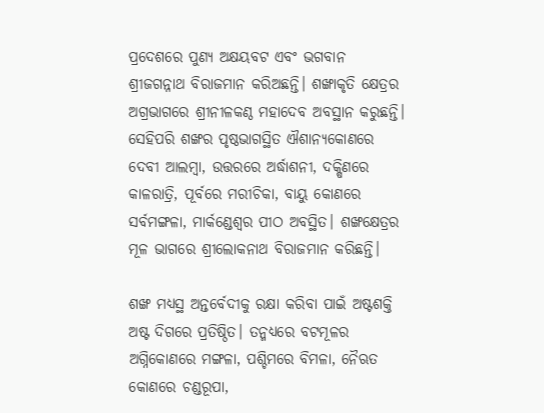ପ୍ରଦେଶରେ ପୁଣ୍ୟ ଅକ୍ଷୟବଟ ଏବଂ ଭଗବାନ ଶ୍ରୀଜଗନ୍ନାଥ ବିରାଜମାନ କରିଅଛନ୍ତି। ଶଙ୍ଖାକୃତି କ୍ଷେତ୍ରର ଅଗ୍ରଭାଗରେ ଶ୍ରୀନୀଳକଣ୍ଠ ମହାଦେବ ଅବସ୍ଥାନ କରୁଛନ୍ତି। ସେହିପରି ଶଙ୍ଖର ପୃଷ୍ଠଭାଗସ୍ଥିତ ଐଶାନ୍ୟକୋଣରେ ଦେବୀ ଆଲମ୍ବା, ଉତ୍ତରରେ ଅର୍ଦ୍ଧାଶନୀ, ଦକ୍ଷିଣରେ କାଳରାତ୍ରି, ପୂର୍ବରେ ମରୀଚିକା, ବାୟୁ କୋଣରେ ସର୍ବମଙ୍ଗଳା, ମାର୍କଣ୍ଡେଶ୍ୱର ପୀଠ ଅବସ୍ଥିତ। ଶଙ୍ଖକ୍ଷେତ୍ରର ମୂଳ ଭାଗରେ ଶ୍ରୀଲୋକନାଥ ବିରାଜମାନ କରିଛନ୍ତି।

ଶଙ୍ଖ ମଧ୍ୟସ୍ଥ ଅନ୍ତର୍ବେଦୀକୁ ରକ୍ଷା କରିବା ପାଇଁ ଅଷ୍ଟଶକ୍ତି ଅଷ୍ଟ ଦିଗରେ ପ୍ରତିଷ୍ଠିତ। ତନ୍ମଧ୍ୟରେ ବଟମୂଳର ଅଗ୍ନିକୋଣରେ ମଙ୍ଗଳା, ପଶ୍ଚିମରେ ବିମଳା, ନୈଋତ କୋଣରେ ଚଣ୍ଡରୂପା,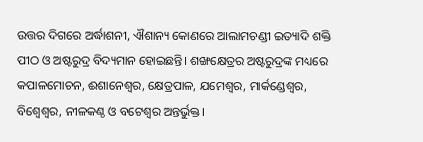ଉତ୍ତର ଦିଗରେ ଅର୍ଦ୍ଧାଶନୀ, ଐଶାନ୍ୟ କୋଣରେ ଆଲାମଚଣ୍ଡୀ ଇତ୍ୟାଦି ଶକ୍ତି ପୀଠ ଓ ଅଷ୍ଟରୁଦ୍ର ବିଦ୍ୟମାନ ହୋଇଛନ୍ତି। ଶଙ୍ଖକ୍ଷେତ୍ରର ଅଷ୍ଟରୁଦ୍ରଙ୍କ ମଧ୍ୟରେ କପାଳମୋଚନ, ଈଶାନେଶ୍ୱର, କ୍ଷେତ୍ରପାଳ, ଯମେଶ୍ୱର, ମାର୍କଣ୍ଡେଶ୍ୱର, ବିଶ୍ୱେଶ୍ୱର, ନୀଳକଣ୍ଠ ଓ ବଟେଶ୍ୱର ଅନ୍ତର୍ଭୁକ୍ତ।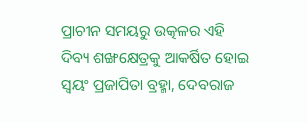ପ୍ରାଚୀନ ସମୟରୁ ଉତ୍କଳର ଏହି ଦିବ୍ୟ ଶଙ୍ଖକ୍ଷେତ୍ରକୁ ଆକର୍ଷିତ ହୋଇ ସ୍ୱୟଂ ପ୍ରଜାପିତା ବ୍ରହ୍ମା, ଦେବରାଜ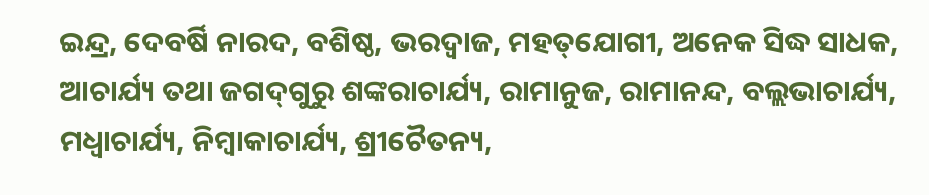ଇନ୍ଦ୍ର, ଦେବର୍ଷି ନାରଦ, ବଶିଷ୍ଠ, ଭରଦ୍ୱାଜ, ମହତ୍‌‌ଯୋଗୀ, ଅନେକ ସିଦ୍ଧ ସାଧକ, ଆଚାର୍ଯ୍ୟ ତଥା ଜଗଦ୍‌‌ଗୁରୁ ଶଙ୍କରାଚାର୍ଯ୍ୟ, ରାମାନୁଜ, ରାମାନନ୍ଦ, ବଲ୍ଲଭାଚାର୍ଯ୍ୟ, ମଧ୍ୱାଚାର୍ଯ୍ୟ, ନିମ୍ବାକାଚାର୍ଯ୍ୟ, ଶ୍ରୀଚୈତନ୍ୟ,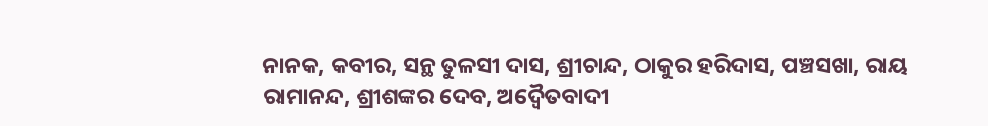ନାନକ, କବୀର, ସନ୍ଥ ତୁଳସୀ ଦାସ, ଶ୍ରୀଚାନ୍ଦ, ଠାକୁର ହରିଦାସ, ପଞ୍ଚସଖା, ରାୟ ରାମାନନ୍ଦ, ଶ୍ରୀଶଙ୍କର ଦେବ, ଅଦ୍ୱୈତବାଦୀ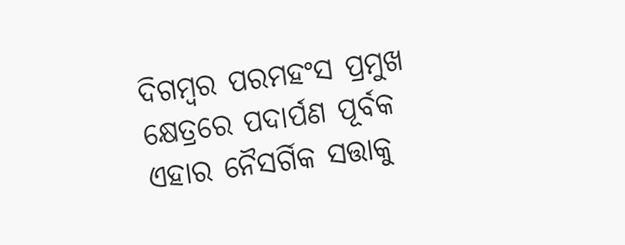ଦିଗମ୍ବର ପରମହଂସ ପ୍ରମୁଖ କ୍ଷେତ୍ରରେ ପଦାର୍ପଣ ପୂର୍ବକ ଏହାର ନୈସର୍ଗିକ ସତ୍ତାକୁ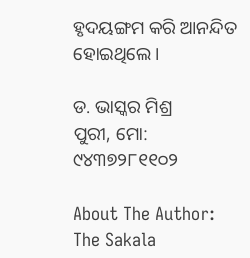ହୃଦୟଙ୍ଗମ କରି ଆନନ୍ଦିତ ହୋଇଥିଲେ।

ଡ. ଭାସ୍କର ମିଶ୍ର
ପୁରୀ, ମୋ: ୯୪୩୭୨୮୧୧୦୨

About The Author: The Sakala